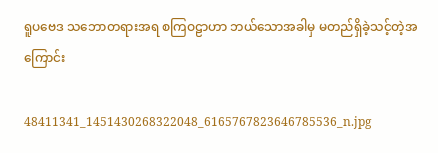ရူပဗေဒ သဘောတရားအရ စကြဝဠာဟာ ဘယ်သောအခါမှ မတည်ရှိခဲ့သင့်တဲ့အကြောင်း

48411341_1451430268322048_6165767823646785536_n.jpg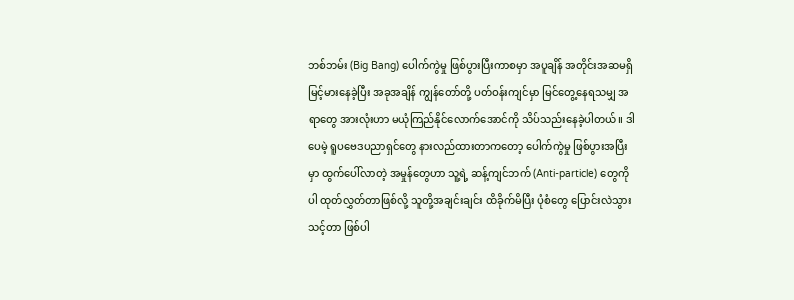ဘစ်ဘမ်း (Big Bang) ပေါက်ကွဲမှု ဖြစ်ပွားပြီးကာစမှာ အပူချိန် အတိုင်းအဆမရှိ မြင့်မားနေခဲ့ပြီး အခုအချိန် ကျွန်တော်တို့ ပတ်ဝန်းကျင်မှာ မြင်တွေ့နေရသမျှ အရာတွေ အားလုံးဟာ မယုံကြည်နိုင်လောက်အောင်ကို သိပ်သည်းနေခဲ့ပါတယ်။ ဒါပေမဲ့ ရူပဗေဒပညာရှင်တွေ နားလည်ထားတာကတော့ ပေါက်ကွဲမှု ဖြစ်ပွားအပြီးမှာ ထွက်ပေါ်လာတဲ့ အမှုန်တွေဟာ သူ့ရဲ့ ဆန့်ကျင်ဘက် (Anti-particle) တွေကိုပါ ထုတ်လွှတ်တာဖြစ်လို့ သူတို့အချင်းချင်း ထိခိုက်မိပြီး ပုံစံတွေ ပြောင်းလဲသွားသင့်တာ ဖြစ်ပါ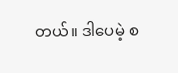တယ်။ ဒါပေမဲ့ စ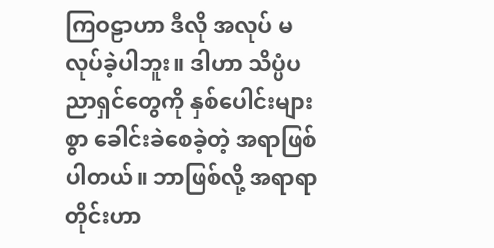ကြဝဠာဟာ ဒီလို အလုပ် မလုပ်ခဲ့ပါဘူး။ ဒါဟာ သိပ္ပံပညာရှင်တွေကို နှစ်ပေါင်းများစွာ ခေါင်းခဲစေခဲ့တဲ့ အရာဖြစ်ပါတယ်။ ဘာဖြစ်လို့ အရာရာတိုင်းဟာ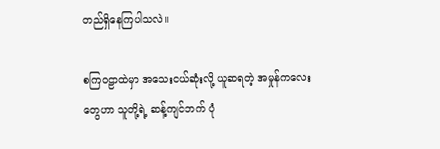တည်ရှိနေကြပါသလဲ။

စကြဝဠာထဲမှာ အသေးငယ်ဆုံးလို့ ယူဆရတဲ့ အမှုန်ကလေးတွေဟာ သူတို့ရဲ့ ဆန့်ကျင်ဘက် ပုံ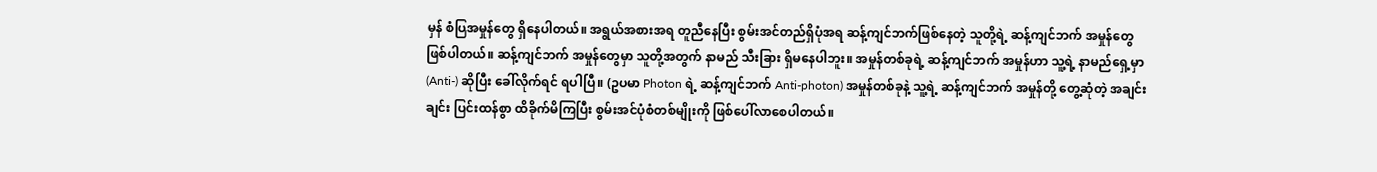မှန် စံပြအမှုန်တွေ ရှိနေပါတယ်။ အရွယ်အစားအရ တူညီနေပြီး စွမ်းအင်တည်ရှိပုံအရ ဆန့်ကျင်ဘက်ဖြစ်နေတဲ့ သူတို့ရဲ့ ဆန့်ကျင်ဘက် အမှုန်တွေ ဖြစ်ပါတယ်။ ဆန့်ကျင်ဘက် အမှုန်တွေမှာ သူတို့အတွက် နာမည် သီးခြား ရှိမနေပါဘူး။ အမှုန်တစ်ခုရဲ့ ဆန့်ကျင်ဘက် အမှုန်ဟာ သူ့ရဲ့ နာမည်ရှေ့မှာ (Anti-) ဆိုပြီး ခေါ်လိုက်ရင် ရပါပြီ။ (ဥပမာ Photon ရဲ့ ဆန့်ကျင်ဘက် Anti-photon) အမှုန်တစ်ခုနဲ့ သူ့ရဲ့ ဆန့်ကျင်ဘက် အမှုန်တို့ တွေ့ဆုံတဲ့ အချင်းချင်း ပြင်းထန်စွာ ထိခိုက်မိကြပြီး စွမ်းအင်ပုံစံတစ်မျိုးကို ဖြစ်ပေါ်လာစေပါတယ်။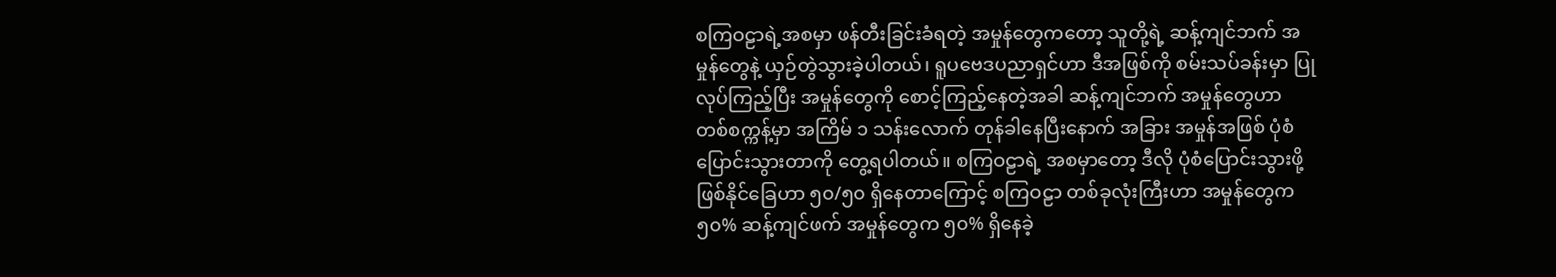စကြဝဠာရဲ့အစမှာ ဖန်တီးခြင်းခံရတဲ့ အမှုန်တွေကတော့ သူတို့ရဲ့ ဆန့်ကျင်ဘက် အမှုန်တွေနဲ့ ယှဉ်တွဲသွားခဲ့ပါတယ်၊ ရူပဗေဒပညာရှင်ဟာ ဒီအဖြစ်ကို စမ်းသပ်ခန်းမှာ ပြုလုပ်ကြည့်ပြီး အမှုန်တွေကို စောင့်ကြည့်နေတဲ့အခါ ဆန့်ကျင်ဘက် အမှုန်တွေဟာ တစ်စက္ကန့်မှာ အကြိမ် ၁ သန်းလောက် တုန်ခါနေပြီးနောက် အခြား အမှုန်အဖြစ် ပုံစံပြောင်းသွားတာကို တွေ့ရပါတယ်။ စကြဝဠာရဲ့ အစမှာတော့ ဒီလို ပုံစံပြောင်းသွားဖို့ ဖြစ်နိုင်ခြေဟာ ၅၀/၅၀ ရှိနေတာကြောင့် စကြဝဠာ တစ်ခုလုံးကြီးဟာ အမှုန်တွေက ၅၀% ဆန့်ကျင်ဖက် အမှုန်တွေက ၅၀% ရှိနေခဲ့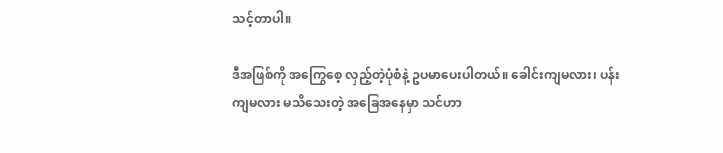သင့်တာပါ။

ဒီအဖြစ်ကို အကြွေစေ့ လှည့်တဲ့ပုံစံနဲ့ ဥပမာပေးပါတယ်။ ခေါင်းကျမလား၊ ပန်းကျမလား မသိသေးတဲ့ အခြေအနေမှာ သင်ဟာ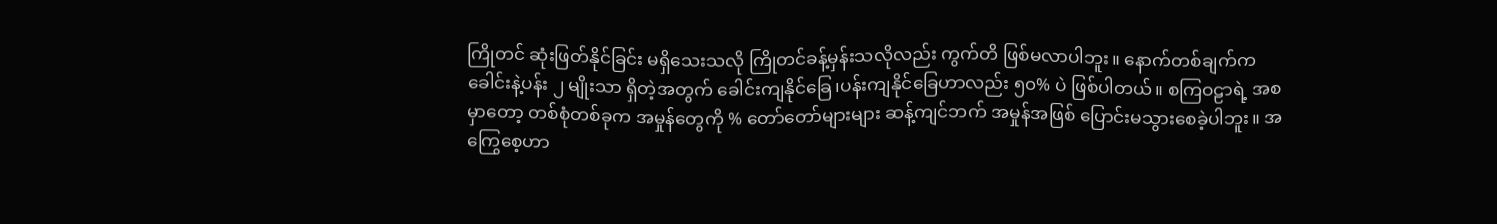ကြိုတင် ဆုံးဖြတ်နိုင်ခြင်း မရှိသေးသလို ကြိုတင်ခန့်မှန်းသလိုလည်း ကွက်တိ ဖြစ်မလာပါဘူး။ နောက်တစ်ချက်က ခေါင်းနဲ့ပန်း ၂ မျိုးသာ ရှိတဲ့အတွက် ခေါင်းကျနိုင်ခြေ၊ပန်းကျနိုင်ခြေဟာလည်း ၅၀% ပဲ ဖြစ်ပါတယ်။ စကြဝဠာရဲ့ အစမှာတော့ တစ်စုံတစ်ခုက အမှုန်တွေကို % တော်တော်များများ ဆန့်ကျင်ဘက် အမှုန်အဖြစ် ပြောင်းမသွားစေခဲ့ပါဘူး။ အကြွေစေ့ဟာ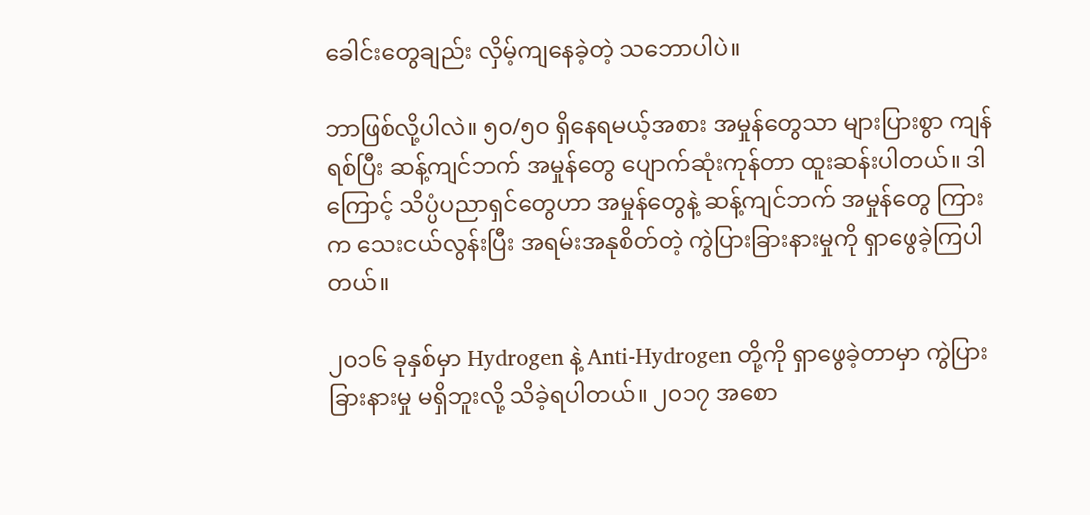ခေါင်းတွေချည်း လှိမ့်ကျနေခဲ့တဲ့ သဘောပါပဲ။

ဘာဖြစ်လို့ပါလဲ။ ၅၀/၅၀ ရှိနေရမယ့်အစား အမှုန်တွေသာ များပြားစွာ ကျန်ရစ်ပြီး ဆန့်ကျင်ဘက် အမှုန်တွေ ပျောက်ဆုံးကုန်တာ ထူးဆန်းပါတယ်။ ဒါကြောင့် သိပ္ပံပညာရှင်တွေဟာ အမှုန်တွေနဲ့ ဆန့်ကျင်ဘက် အမှုန်တွေ ကြားက သေးငယ်လွန်းပြီး အရမ်းအနုစိတ်တဲ့ ကွဲပြားခြားနားမှုကို ရှာဖွေခဲ့ကြပါတယ်။

၂၀၁၆ ခုနှစ်မှာ Hydrogen နဲ့ Anti-Hydrogen တို့ကို ရှာဖွေခဲ့တာမှာ ကွဲပြားခြားနားမှု မရှိဘူးလို့ သိခဲ့ရပါတယ်။ ၂၀၁၇ အစော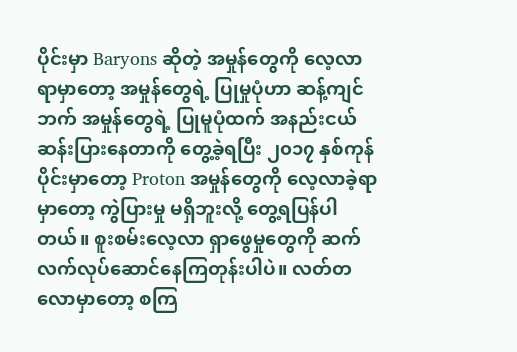ပိုင်းမှာ Baryons ဆိုတဲ့ အမှုန်တွေကို လေ့လာရာမှာတော့ အမှုန်တွေရဲ့ ပြုမှုပုံဟာ ဆန့်ကျင်ဘက် အမှုန်တွေရဲ့ ပြုမူပုံထက် အနည်းငယ် ဆန်းပြားနေတာကို တွေ့ခဲ့ရပြီး ၂၀၁၇ နှစ်ကုန်ပိုင်းမှာတော့ Proton အမှုန်တွေကို လေ့လာခဲ့ရာမှာတော့ ကွဲပြားမှု မရှိဘူးလို့ တွေ့ရပြန်ပါတယ်။ စူးစမ်းလေ့လာ ရှာဖွေမှုတွေကို ဆက်လက်လုပ်ဆောင်နေကြတုန်းပါပဲ။ လတ်တလောမှာတော့ စကြ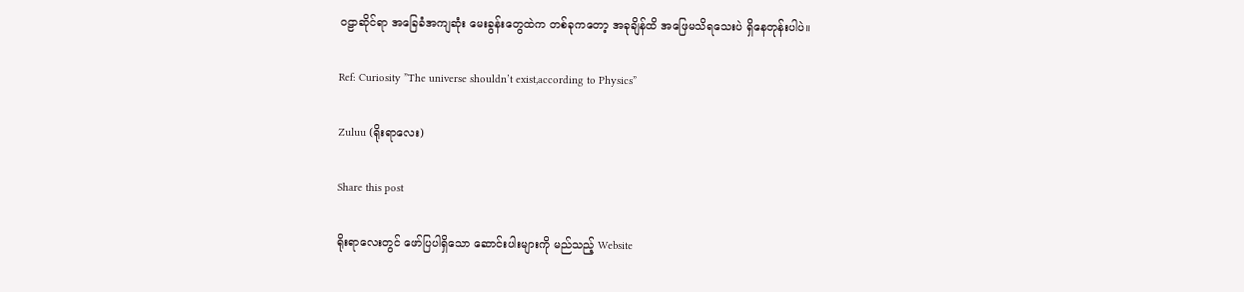ဝဠာဆိုင်ရာ အခြေခံအကျဆုံး မေးခွန်းတွေထဲက တစ်ခုကတော့ အခုချိန်ထိ အဖြေမသိရသေးပဲ ရှိနေတုန်းပါပဲ။

Ref: Curiosity ”The universe shouldn’t exist,according to Physics”

Zuluu (ရိုးရာလေး)

Share this post

ရိုးရာလေးတွင် ဖော်ပြပါရှိသော ဆောင်းပါးများကို မည်သည့် Website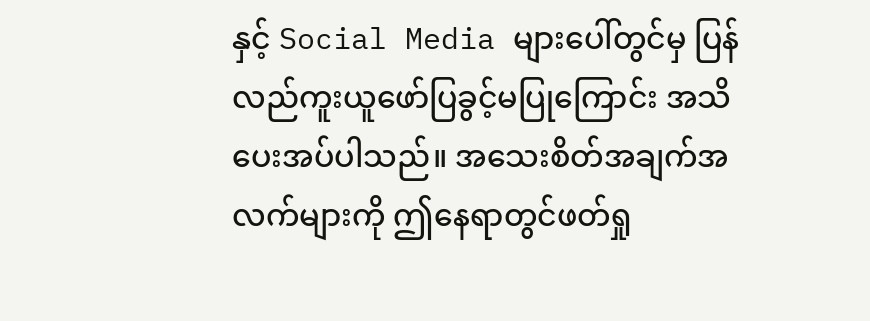နှင့် Social Media များပေါ်တွင်မှ ပြန်လည်ကူးယူဖော်ပြခွင့်မပြုကြောင်း အသိပေးအပ်ပါသည်။ အသေးစိတ်အချက်အလက်များကို ဤနေရာတွင်ဖတ်ရှု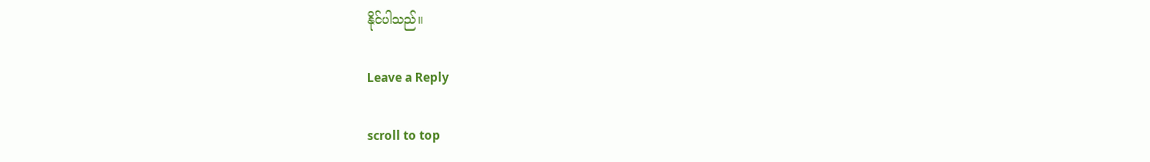နိုင်ပါသည်။

Leave a Reply

scroll to top